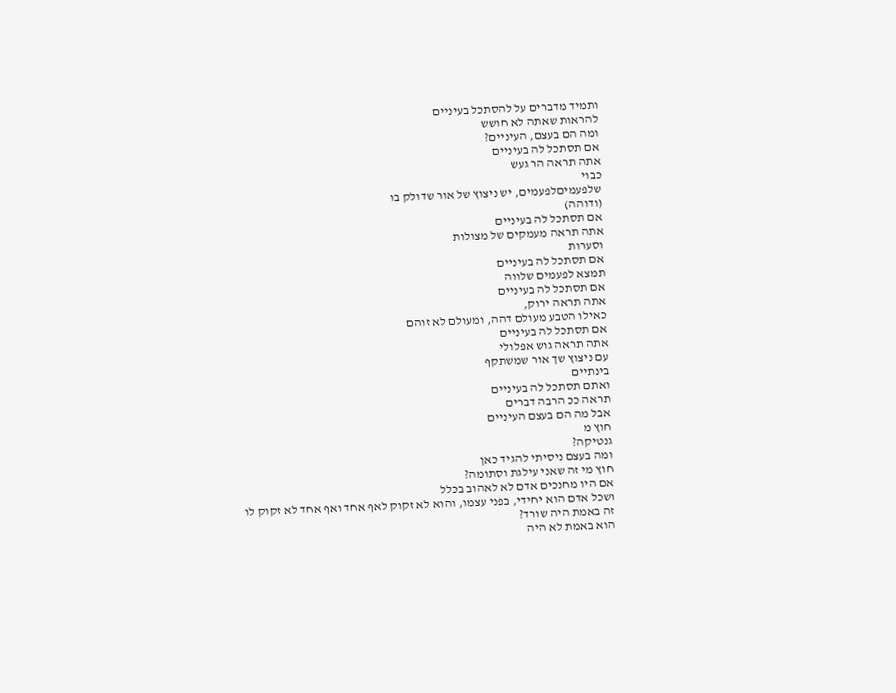ותמיד מדברים על להסתכל בעיניים
להראות שאתה לא חושש
ומה הם בעצם, העיניים?
אם תסתכל לה בעיניים
אתה תראה הר געש
כבוי
שלפעמיםלפעמים, יש ניצוץ של אור שדולק בו
(ודוהה)
אם תסתכל לה בעיניים
אתה תראה מעמקים של מצולות
וסערות
אם תסתכל לה בעיניים
תמצא לפעמים שלווה
אם תסתכל לה בעיניים
אתה תראה ירוק,
כאילו הטבע מעולם דהה, ומעולם לא זוהם
אם תסתכל לה בעיניים
אתה תראה גוש אפלולי
עם ניצוץ שך אור שמשתקף
בינתיים
ואתם תסתכל לה בעיניים
תראה ככ הרבה דברים
אבל מה הם בעצם העיניים
חוץ מ
גנטיקה?
ומה בעצם ניסיתי להגיד כאן
חוץ מי זה שאני עילגת וסתומה?
אם היו מחנכים אדם לא לאהוב בכלל
ושכל אדם הוא יחידי, בפני עצמו, והוא לא זקוק לאף אחד ואף אחד לא זקוק לו
זה באמת היה שורד?
הוא באמת לא היה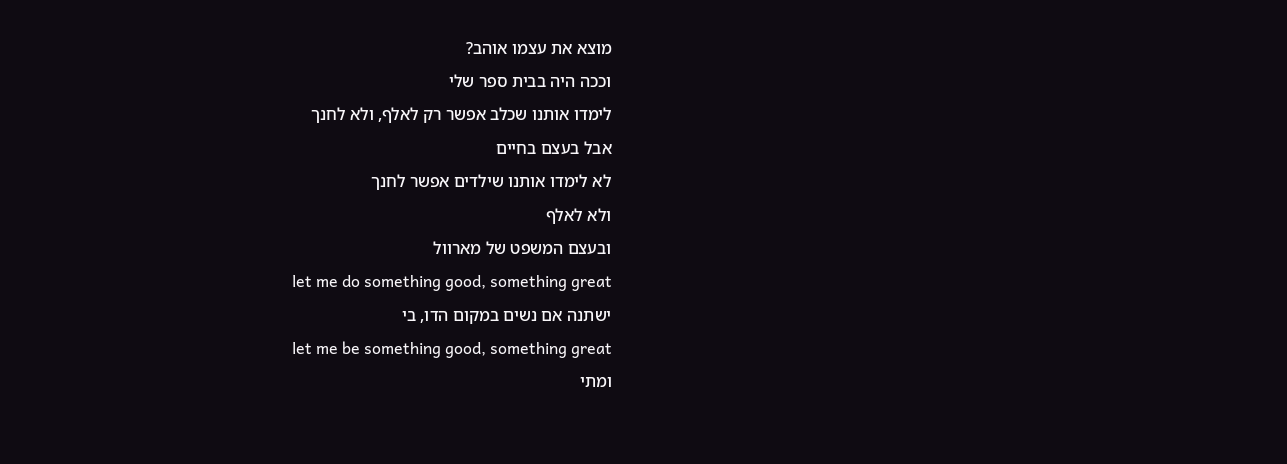מוצא את עצמו אוהב?
וככה היה בבית ספר שלי
לימדו אותנו שכלב אפשר רק לאלף, ולא לחנך
אבל בעצם בחיים
לא לימדו אותנו שילדים אפשר לחנך
ולא לאלף
ובעצם המשפט של מארוול
let me do something good, something great
ישתנה אם נשים במקום הדו, בי
let me be something good, something great
ומתי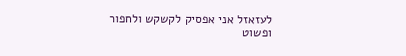לעזאזל אני אפסיק לקשקש ולחפור
ופשוט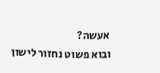אעשה?
ובוא פשוט נחזור לישון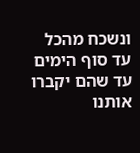ונשכח מהכל עד סוף הימים
עד שהם יקברו אותנו